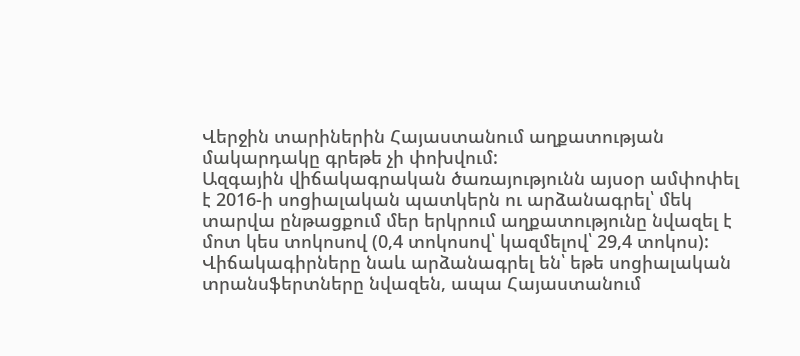Վերջին տարիներին Հայաստանում աղքատության մակարդակը գրեթե չի փոխվում:
Ազգային վիճակագրական ծառայությունն այսօր ամփոփել է 2016-ի սոցիալական պատկերն ու արձանագրել՝ մեկ տարվա ընթացքում մեր երկրում աղքատությունը նվազել է մոտ կես տոկոսով (0,4 տոկոսով՝ կազմելով՝ 29,4 տոկոս):
Վիճակագիրները նաև արձանագրել են՝ եթե սոցիալական տրանսֆերտները նվազեն, ապա Հայաստանում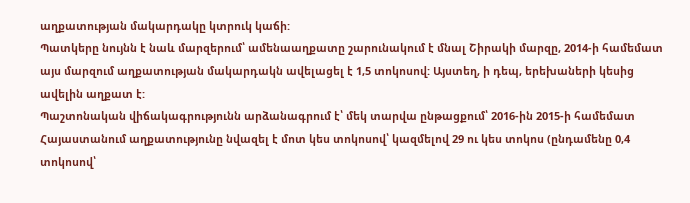աղքատության մակարդակը կտրուկ կաճի:
Պատկերը նույնն է նաև մարզերում՝ ամենաաղքատը շարունակում է մնալ Շիրակի մարզը, 2014-ի համեմատ այս մարզում աղքատության մակարդակն ավելացել է 1,5 տոկոսով: Այստեղ, ի դեպ, երեխաների կեսից ավելին աղքատ է:
Պաշտոնական վիճակագրությունն արձանագրում է՝ մեկ տարվա ընթացքում՝ 2016-ին 2015-ի համեմատ Հայաստանում աղքատությունը նվազել է մոտ կես տոկոսով՝ կազմելով 29 ու կես տոկոս (ընդամենը 0,4 տոկոսով՝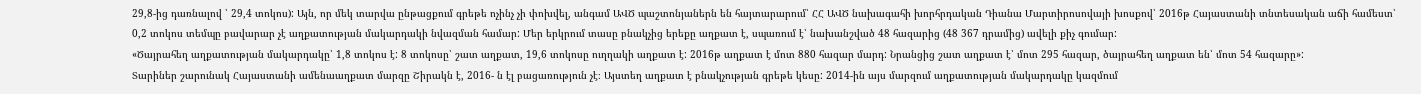29,8-ից դառնալով ՝ 29,4 տոկոս): Այն, որ մեկ տարվա ընթացքում գրեթե ոչինչ չի փոխվել, անգամ ԱՎԾ պաշտոնյաներն են հայտարարում՝ ՀՀ ԱՎԾ նախագահի խորհրդական Դիանա Մարտիրոսովայի խոսքով՝ 2016թ Հայաստանի տնտեսական աճի համեստ՝ 0,2 տոկոս տեմպը բավարար չէ աղքատության մակարդակի նվազման համար: Մեր երկրում տասը բնակչից երեքը աղքատ է, սպառում է՝ նախանշված 48 հազարից (48 367 դրամից) ավելի քիչ գումար:
«Ծայրահեղ աղքատության մակարդակը՝ 1,8 տոկոս է: 8 տոկոսը՝ շատ աղքատ, 19,6 տոկոսը ուղղակի աղքատ է: 2016թ աղքատ է մոտ 880 հազար մարդ: Նրանցից շատ աղքատ է՝ մոտ 295 հազար, ծայրահեղ աղքատ են՝ մոտ 54 հազարը»:
Տարիներ շարունակ Հայաստանի ամենաաղքատ մարզը Շիրակն է, 2016- ն էլ բացառություն չէ։ Այստեղ աղքատ է բնակչության գրեթե կեսը: 2014-ին այս մարզում աղքատության մակարդակը կազմում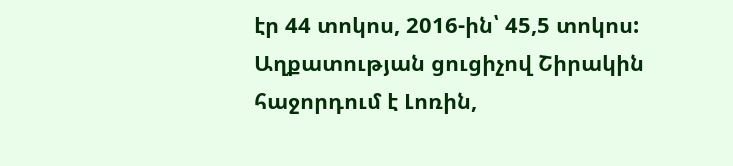էր 44 տոկոս, 2016-ին՝ 45,5 տոկոս:
Աղքատության ցուցիչով Շիրակին հաջորդում է Լոռին,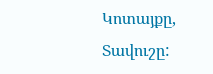Կոտայքը, Տավուշը: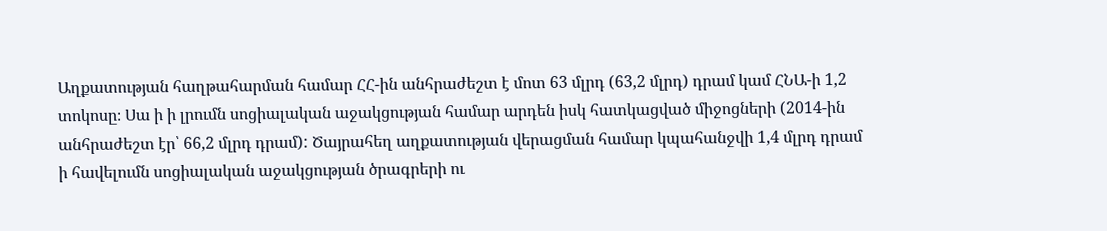Աղքատության հաղթահարման համար ՀՀ-ին անհրաժեշտ է մոտ 63 մլրդ (63,2 մլրդ) դրամ կամ ՀՆԱ-ի 1,2 տոկոսը։ Սա ի ի լրումն սոցիալական աջակցության համար արդեն իսկ հատկացված միջոցների (2014-ին անհրաժեշտ էր՝ 66,2 մլրդ դրամ): Ծայրահեղ աղքատության վերացման համար կպահանջվի 1,4 մլրդ դրամ ի հավելումն սոցիալական աջակցության ծրագրերի ու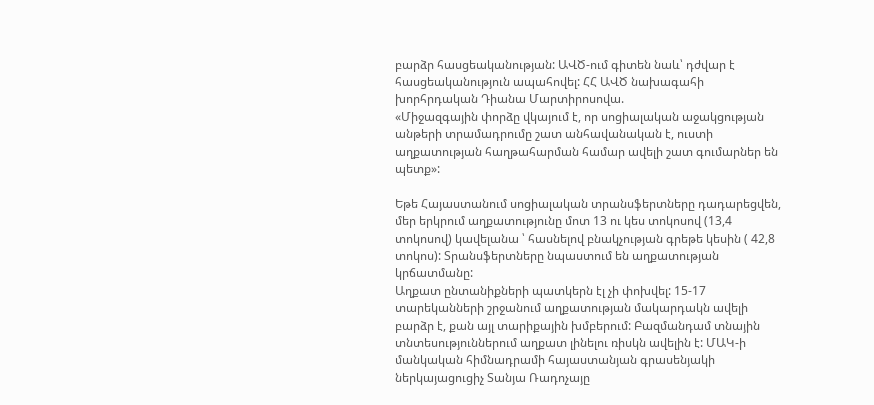բարձր հասցեականության: ԱՎԾ-ում գիտեն նաև՝ դժվար է հասցեականություն ապահովել: ՀՀ ԱՎԾ նախագահի խորհրդական Դիանա Մարտիրոսովա.
«Միջազգային փորձը վկայում է, որ սոցիալական աջակցության անթերի տրամադրումը շատ անհավանական է, ուստի աղքատության հաղթահարման համար ավելի շատ գումարներ են պետք»:

Եթե Հայաստանում սոցիալական տրանսֆերտները դադարեցվեն, մեր երկրում աղքատությունը մոտ 13 ու կես տոկոսով (13,4 տոկոսով) կավելանա ՝ հասնելով բնակչության գրեթե կեսին ( 42,8 տոկոս): Տրանսֆերտները նպաստում են աղքատության կրճատմանը:
Աղքատ ընտանիքների պատկերն էլ չի փոխվել: 15-17 տարեկանների շրջանում աղքատության մակարդակն ավելի բարձր է, քան այլ տարիքային խմբերում: Բազմանդամ տնային տնտեսություններում աղքատ լինելու ռիսկն ավելին է: ՄԱԿ-ի մանկական հիմնադրամի հայաստանյան գրասենյակի ներկայացուցիչ Տանյա Ռադոչայը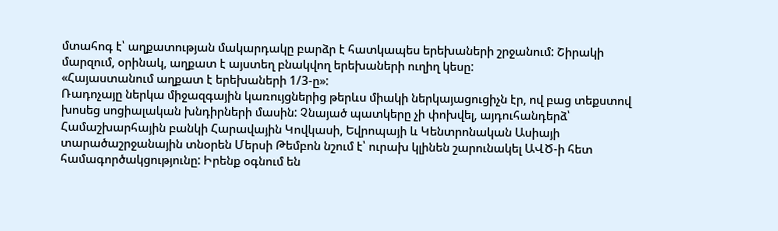մտահոգ է՝ աղքատության մակարդակը բարձր է հատկապես երեխաների շրջանում: Շիրակի մարզում, օրինակ, աղքատ է այստեղ բնակվող երեխաների ուղիղ կեսը:
«Հայաստանում աղքատ է երեխաների 1/3-ը»:
Ռադոչայը ներկա միջազգային կառույցներից թերևս միակի ներկայացուցիչն էր, ով բաց տեքստով խոսեց սոցիալական խնդիրների մասին: Չնայած պատկերը չի փոխվել, այդուհանդերձ՝ Համաշխարհային բանկի Հարավային Կովկասի, Եվրոպայի և Կենտրոնական Ասիայի տարածաշրջանային տնօրեն Մերսի Թեմբոն նշում է՝ ուրախ կլինեն շարունակել ԱՎԾ-ի հետ համագործակցությունը: Իրենք օգնում են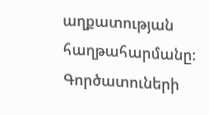աղքատության հաղթահարմանը: Գործատուների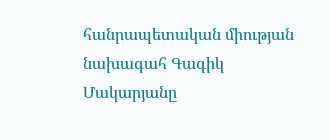հանրապետական միության նախագահ Գագիկ Մակարյանը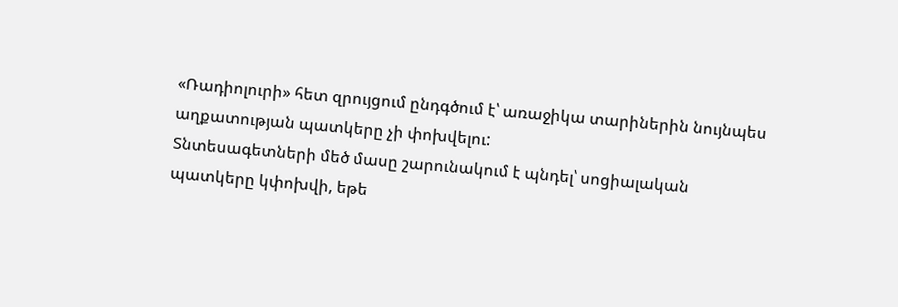«Ռադիոլուրի» հետ զրույցում ընդգծում է՝ առաջիկա տարիներին նույնպես աղքատության պատկերը չի փոխվելու:
Տնտեսագետների մեծ մասը շարունակում է պնդել՝ սոցիալական պատկերը կփոխվի, եթե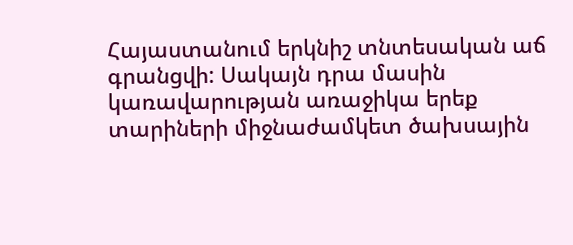Հայաստանում երկնիշ տնտեսական աճ գրանցվի: Սակայն դրա մասին կառավարության առաջիկա երեք տարիների միջնաժամկետ ծախսային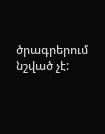ծրագրերում նշված չէ: